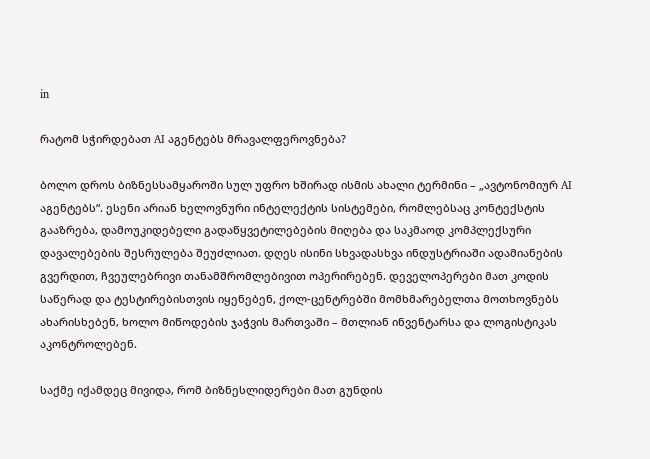in

რატომ სჭირდებათ AI აგენტებს მრავალფეროვნება?

ბოლო დროს ბიზნესსამყაროში სულ უფრო ხშირად ისმის ახალი ტერმინი – „ავტონომიურ AI აგენტებს“. ესენი არიან ხელოვნური ინტელექტის სისტემები, რომლებსაც კონტექსტის გააზრება, დამოუკიდებელი გადაწყვეტილებების მიღება და საკმაოდ კომპლექსური დავალებების შესრულება შეუძლიათ. დღეს ისინი სხვადასხვა ინდუსტრიაში ადამიანების გვერდით, ჩვეულებრივი თანამშრომლებივით ოპერირებენ. დეველოპერები მათ კოდის საწერად და ტესტირებისთვის იყენებენ, ქოლ-ცენტრებში მომხმარებელთა მოთხოვნებს ახარისხებენ, ხოლო მიწოდების ჯაჭვის მართვაში – მთლიან ინვენტარსა და ლოგისტიკას აკონტროლებენ.

საქმე იქამდეც მივიდა, რომ ბიზნესლიდერები მათ გუნდის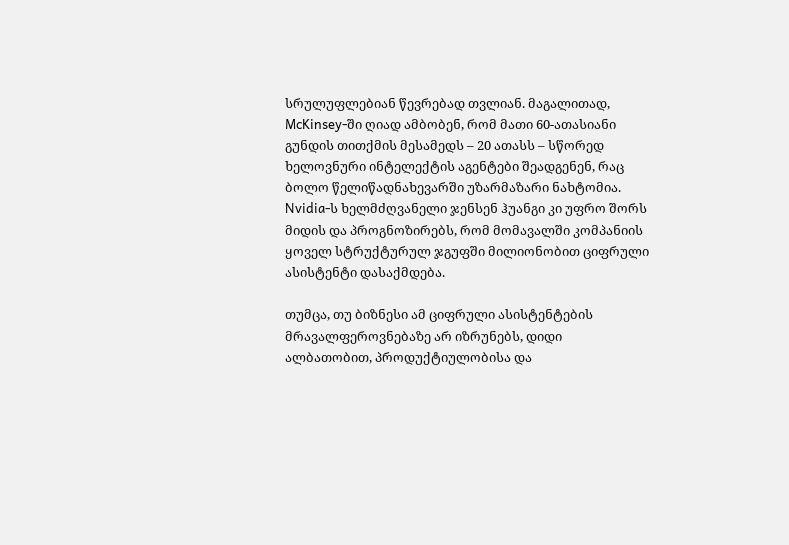სრულუფლებიან წევრებად თვლიან. მაგალითად, McKinsey-ში ღიად ამბობენ, რომ მათი 60-ათასიანი გუნდის თითქმის მესამედს – 20 ათასს – სწორედ ხელოვნური ინტელექტის აგენტები შეადგენენ, რაც ბოლო წელიწადნახევარში უზარმაზარი ნახტომია. Nvidia-ს ხელმძღვანელი ჯენსენ ჰუანგი კი უფრო შორს მიდის და პროგნოზირებს, რომ მომავალში კომპანიის ყოველ სტრუქტურულ ჯგუფში მილიონობით ციფრული ასისტენტი დასაქმდება.

თუმცა, თუ ბიზნესი ამ ციფრული ასისტენტების მრავალფეროვნებაზე არ იზრუნებს, დიდი ალბათობით, პროდუქტიულობისა და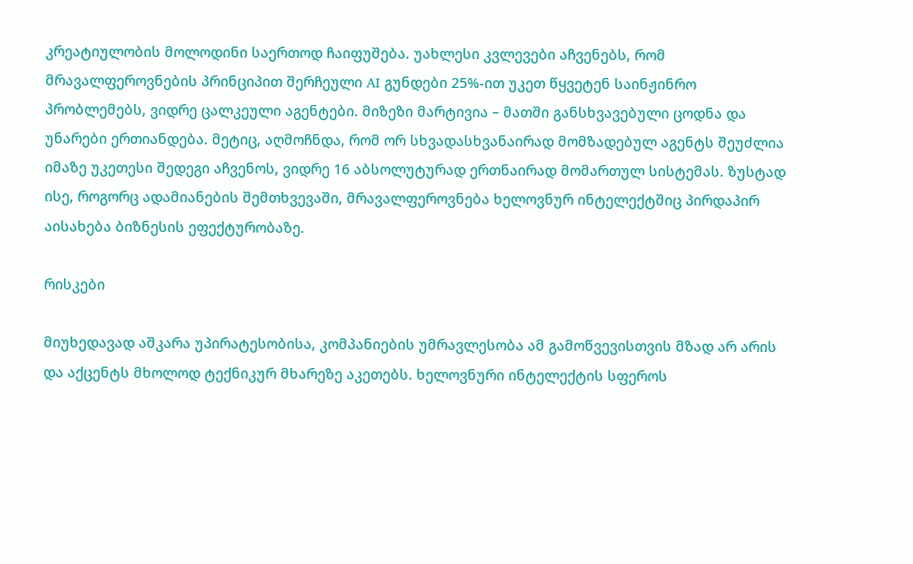კრეატიულობის მოლოდინი საერთოდ ჩაიფუშება. უახლესი კვლევები აჩვენებს, რომ მრავალფეროვნების პრინციპით შერჩეული AI გუნდები 25%-ით უკეთ წყვეტენ საინჟინრო პრობლემებს, ვიდრე ცალკეული აგენტები. მიზეზი მარტივია – მათში განსხვავებული ცოდნა და უნარები ერთიანდება. მეტიც, აღმოჩნდა, რომ ორ სხვადასხვანაირად მომზადებულ აგენტს შეუძლია იმაზე უკეთესი შედეგი აჩვენოს, ვიდრე 16 აბსოლუტურად ერთნაირად მომართულ სისტემას. ზუსტად ისე, როგორც ადამიანების შემთხვევაში, მრავალფეროვნება ხელოვნურ ინტელექტშიც პირდაპირ აისახება ბიზნესის ეფექტურობაზე.

რისკები

მიუხედავად აშკარა უპირატესობისა, კომპანიების უმრავლესობა ამ გამოწვევისთვის მზად არ არის და აქცენტს მხოლოდ ტექნიკურ მხარეზე აკეთებს. ხელოვნური ინტელექტის სფეროს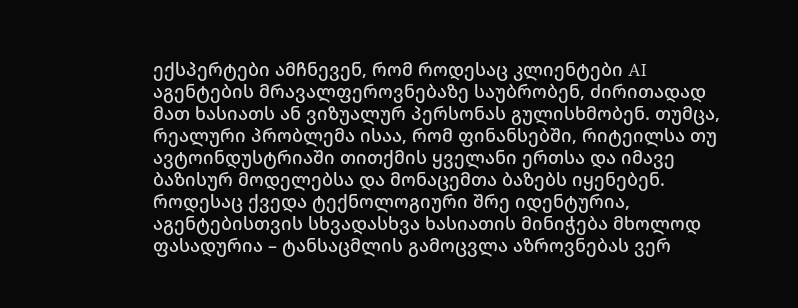ექსპერტები ამჩნევენ, რომ როდესაც კლიენტები AI აგენტების მრავალფეროვნებაზე საუბრობენ, ძირითადად მათ ხასიათს ან ვიზუალურ პერსონას გულისხმობენ. თუმცა, რეალური პრობლემა ისაა, რომ ფინანსებში, რიტეილსა თუ ავტოინდუსტრიაში თითქმის ყველანი ერთსა და იმავე ბაზისურ მოდელებსა და მონაცემთა ბაზებს იყენებენ. როდესაც ქვედა ტექნოლოგიური შრე იდენტურია, აგენტებისთვის სხვადასხვა ხასიათის მინიჭება მხოლოდ ფასადურია – ტანსაცმლის გამოცვლა აზროვნებას ვერ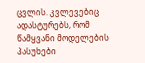ცვლის. კვლევებიც ადასტურებს, რომ წამყვანი მოდელების პასუხები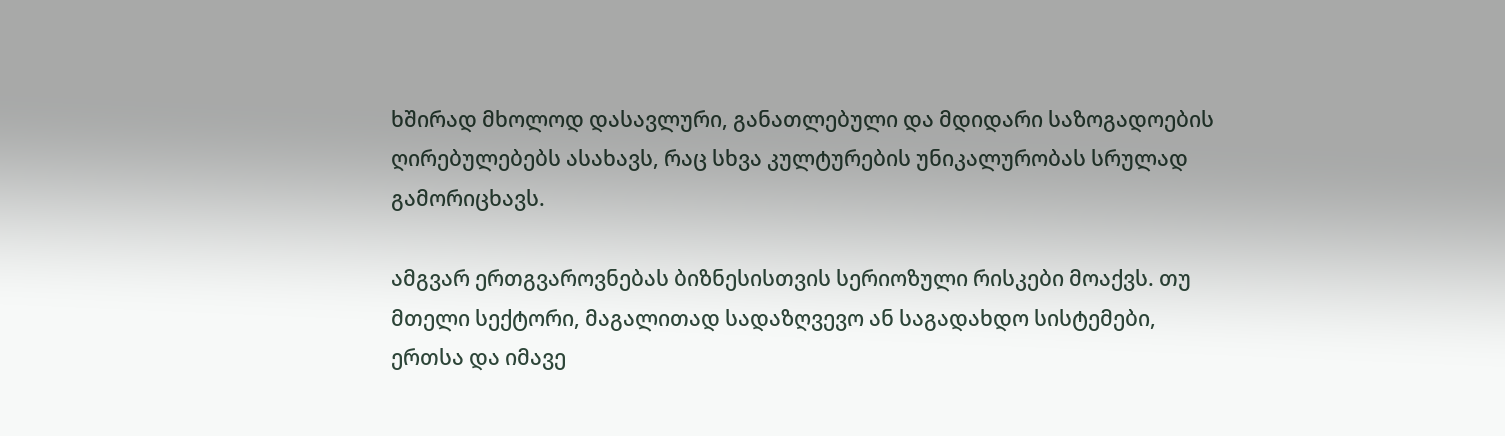ხშირად მხოლოდ დასავლური, განათლებული და მდიდარი საზოგადოების ღირებულებებს ასახავს, რაც სხვა კულტურების უნიკალურობას სრულად გამორიცხავს.

ამგვარ ერთგვაროვნებას ბიზნესისთვის სერიოზული რისკები მოაქვს. თუ მთელი სექტორი, მაგალითად სადაზღვევო ან საგადახდო სისტემები, ერთსა და იმავე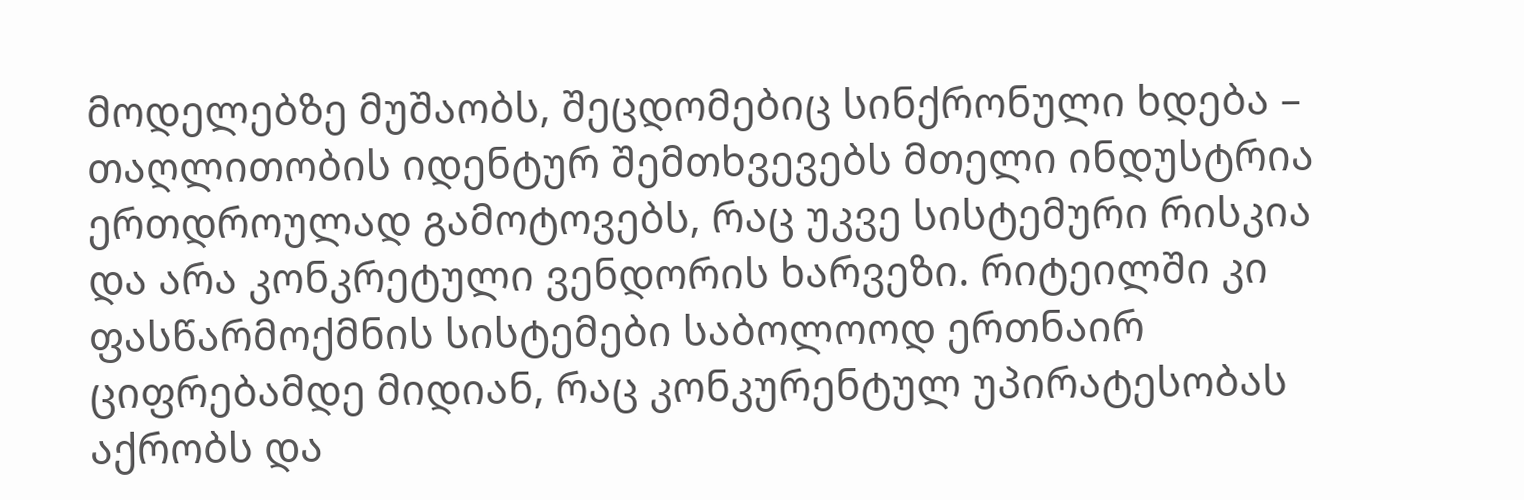მოდელებზე მუშაობს, შეცდომებიც სინქრონული ხდება – თაღლითობის იდენტურ შემთხვევებს მთელი ინდუსტრია ერთდროულად გამოტოვებს, რაც უკვე სისტემური რისკია და არა კონკრეტული ვენდორის ხარვეზი. რიტეილში კი ფასწარმოქმნის სისტემები საბოლოოდ ერთნაირ ციფრებამდე მიდიან, რაც კონკურენტულ უპირატესობას აქრობს და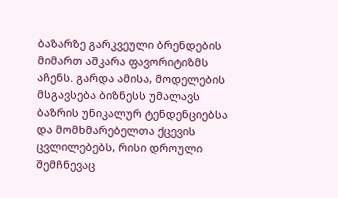ბაზარზე გარკვეული ბრენდების მიმართ აშკარა ფავორიტიზმს აჩენს. გარდა ამისა, მოდელების მსგავსება ბიზნესს უმალავს ბაზრის უნიკალურ ტენდენციებსა და მომხმარებელთა ქცევის ცვლილებებს, რისი დროული შემჩნევაც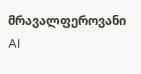მრავალფეროვანი AI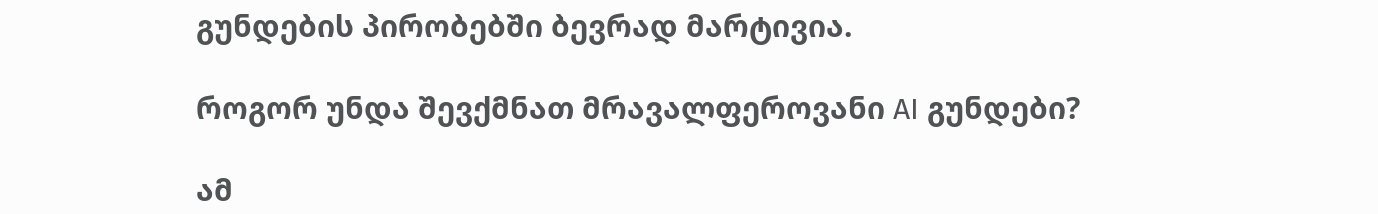გუნდების პირობებში ბევრად მარტივია.

როგორ უნდა შევქმნათ მრავალფეროვანი AI გუნდები?

ამ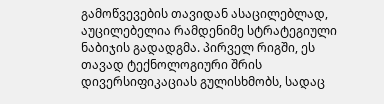გამოწვევების თავიდან ასაცილებლად, აუცილებელია რამდენიმე სტრატეგიული ნაბიჯის გადადგმა. პირველ რიგში, ეს თავად ტექნოლოგიური შრის დივერსიფიკაციას გულისხმობს, სადაც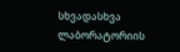სხვადასხვა ლაბორატორიის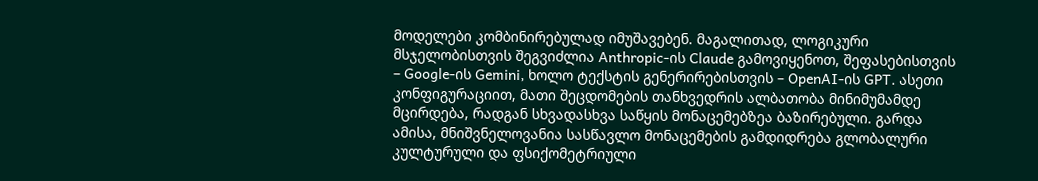მოდელები კომბინირებულად იმუშავებენ. მაგალითად, ლოგიკური მსჯელობისთვის შეგვიძლია Anthropic-ის Claude გამოვიყენოთ, შეფასებისთვის – Google-ის Gemini, ხოლო ტექსტის გენერირებისთვის – OpenAI-ის GPT. ასეთი კონფიგურაციით, მათი შეცდომების თანხვედრის ალბათობა მინიმუმამდე მცირდება, რადგან სხვადასხვა საწყის მონაცემებზეა ბაზირებული. გარდა ამისა, მნიშვნელოვანია სასწავლო მონაცემების გამდიდრება გლობალური კულტურული და ფსიქომეტრიული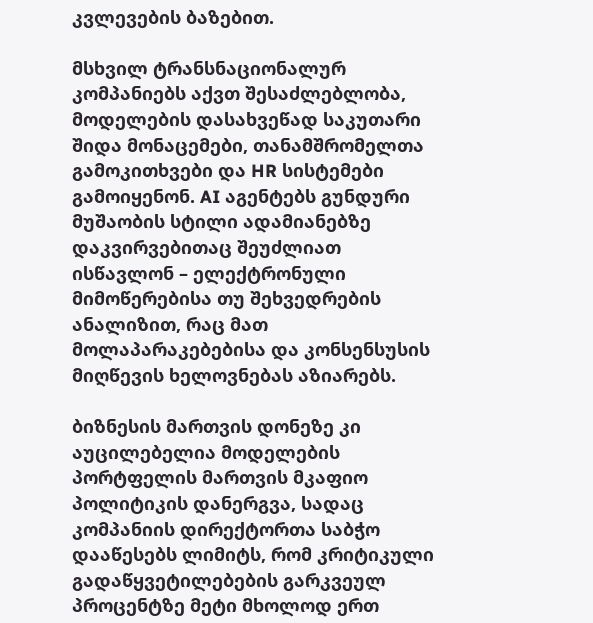კვლევების ბაზებით.

მსხვილ ტრანსნაციონალურ კომპანიებს აქვთ შესაძლებლობა, მოდელების დასახვეწად საკუთარი შიდა მონაცემები, თანამშრომელთა გამოკითხვები და HR სისტემები გამოიყენონ. AI აგენტებს გუნდური მუშაობის სტილი ადამიანებზე დაკვირვებითაც შეუძლიათ ისწავლონ – ელექტრონული მიმოწერებისა თუ შეხვედრების ანალიზით, რაც მათ მოლაპარაკებებისა და კონსენსუსის მიღწევის ხელოვნებას აზიარებს.

ბიზნესის მართვის დონეზე კი აუცილებელია მოდელების პორტფელის მართვის მკაფიო პოლიტიკის დანერგვა, სადაც კომპანიის დირექტორთა საბჭო დააწესებს ლიმიტს, რომ კრიტიკული გადაწყვეტილებების გარკვეულ პროცენტზე მეტი მხოლოდ ერთ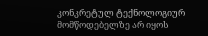კონკრეტულ ტექნოლოგიურ მომწოდებელზე არ იყოს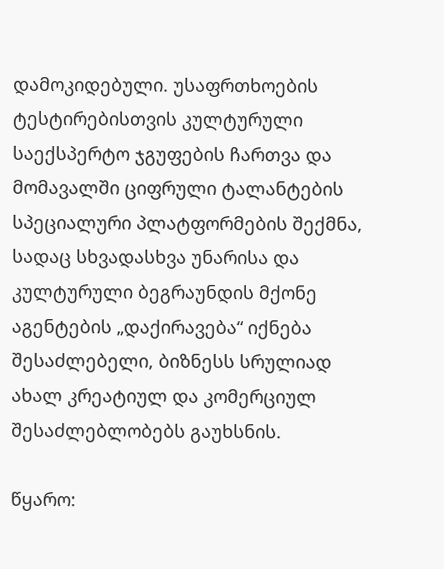დამოკიდებული. უსაფრთხოების ტესტირებისთვის კულტურული საექსპერტო ჯგუფების ჩართვა და მომავალში ციფრული ტალანტების სპეციალური პლატფორმების შექმნა, სადაც სხვადასხვა უნარისა და კულტურული ბეგრაუნდის მქონე აგენტების „დაქირავება“ იქნება შესაძლებელი, ბიზნესს სრულიად ახალ კრეატიულ და კომერციულ შესაძლებლობებს გაუხსნის.

წყარო: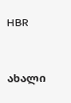HBR



ახალი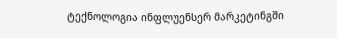ტექნოლოგია ინფლუენსერ მარკეტინგში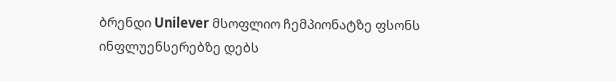ბრენდი Unilever მსოფლიო ჩემპიონატზე ფსონს ინფლუენსერებზე დებს